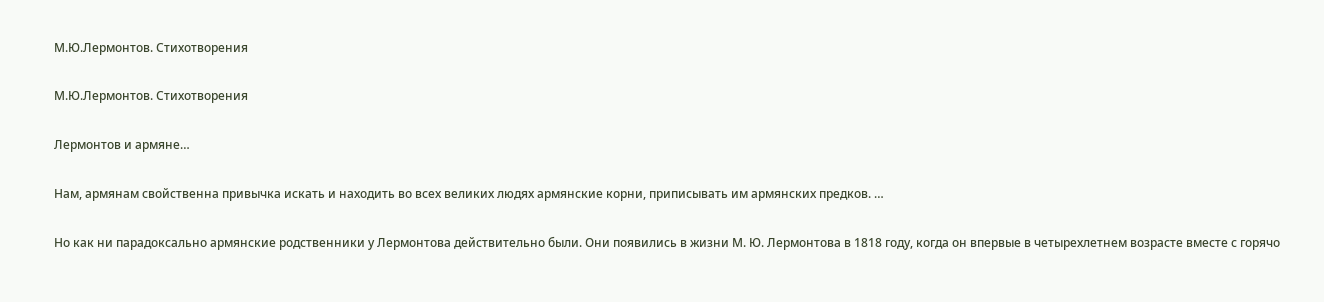М.Ю.Лермонтов. Стихотворения

М.Ю.Лермонтов. Стихотворения

Лермонтов и армяне…

Нам, армянам свойственна привычка искать и находить во всех великих людях армянские корни, приписывать им армянских предков. …

Но как ни парадоксально армянские родственники у Лермонтова действительно были. Они появились в жизни М. Ю. Лермонтова в 1818 году, когда он впервые в четырехлетнем возрасте вместе с горячо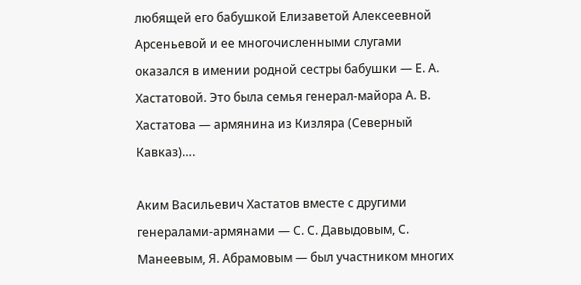любящей его бабушкой Елизаветой Алексеевной Арсеньевой и ее многочисленными слугами оказался в имении родной сестры бабушки — Е. А. Хастатовой. Это была семья генерал-майора А. В. Хастатова — армянина из Кизляра (Северный Кавказ)….

Аким Васильевич Хастатов вместе с другими генералами-армянами — С. С. Давыдовым, С. Манеевым, Я. Абрамовым — был участником многих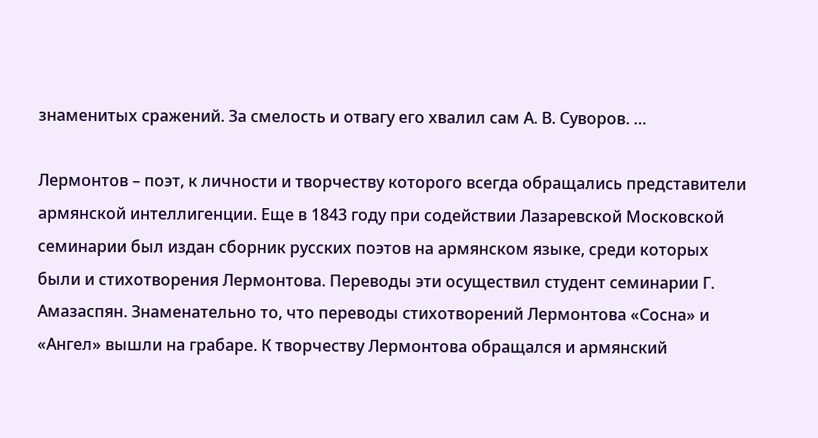знаменитых сражений. За смелость и отвагу его хвалил сам А. В. Суворов. …

Лермонтов – поэт, к личности и творчеству которого всегда обращались представители армянской интеллигенции. Еще в 1843 году при содействии Лазаревской Московской семинарии был издан сборник русских поэтов на армянском языке, среди которых были и стихотворения Лермонтова. Переводы эти осуществил студент семинарии Г. Амазаспян. Знаменательно то, что переводы стихотворений Лермонтова «Сосна» и «Ангел» вышли на грабаре. К творчеству Лермонтова обращался и армянский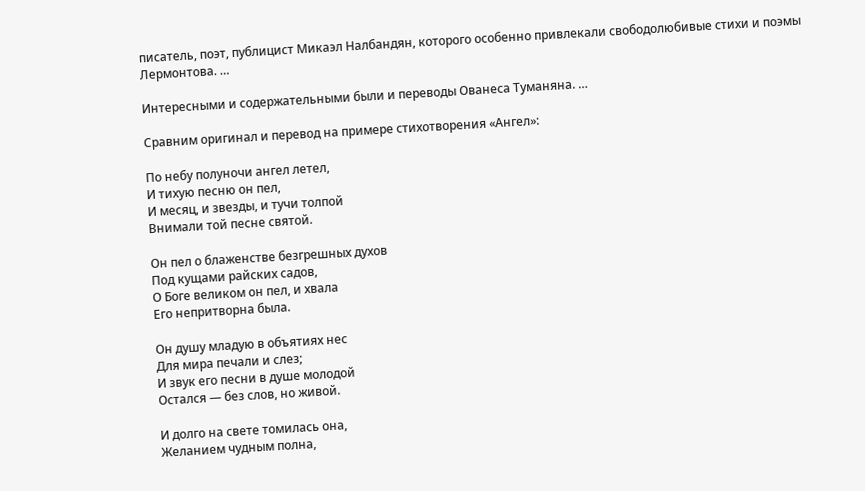писатель, поэт, публицист Микаэл Налбандян, которого особенно привлекали свободолюбивые стихи и поэмы Лермонтова. …

Интересными и содержательными были и переводы Ованеса Туманяна. …

Сравним оригинал и перевод на примере стихотворения «Ангел»:

По небу полуночи ангел летел,
И тихую песню он пел,
И месяц, и звезды, и тучи толпой
Внимали той песне святой.

Он пел о блаженстве безгрешных духов
Под кущами райских садов,
О Боге великом он пел, и хвала
Его непритворна была.

Он душу младую в объятиях нес
Для мира печали и слез;
И звук его песни в душе молодой
Остался — без слов, но живой.

И долго на свете томилась она,
Желанием чудным полна,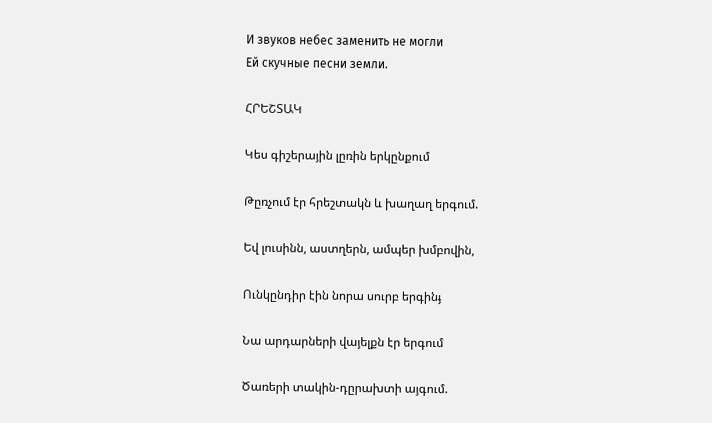И звуков небес заменить не могли
Ей скучные песни земли.

ՀՐԵՇՏԱԿ

Կես գիշերային լըռին երկընքում

Թըռչում էր հրեշտակն և խաղաղ երգում.

Եվ լուսինն, աստղերն, ամպեր խմբովին,

Ունկընդիր էին նորա սուրբ երգինֈ

Նա արդարների վայելքն էր երգում

Ծառերի տակին-դըրախտի այգում.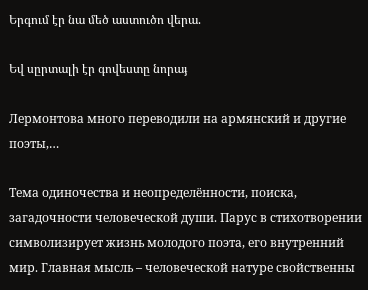Երգում էր նա մեծ աստուծո վերա.

Եվ սըրտալի էր գովեստը նորաֈ

Лермонтова много переводили на армянский и другие поэты,…

Тема одиночества и неопределённости, поиска, загадочности человеческой души. Парус в стихотворении символизирует жизнь молодого поэта, его внутренний мир. Главная мысль – человеческой натуре свойственны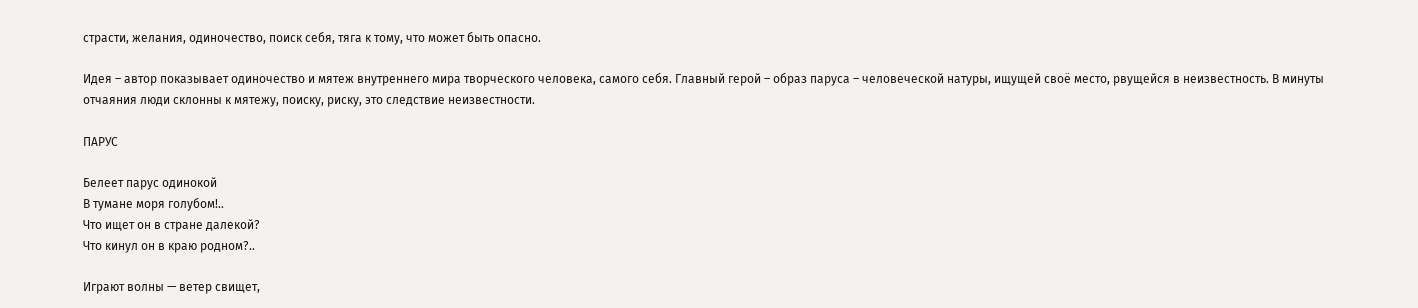страсти, желания, одиночество, поиск себя, тяга к тому, что может быть опасно.

Идея – автор показывает одиночество и мятеж внутреннего мира творческого человека, самого себя. Главный герой – образ паруса – человеческой натуры, ищущей своё место, рвущейся в неизвестность. В минуты отчаяния люди склонны к мятежу, поиску, риску, это следствие неизвестности.

ПАРУС

Белеет парус одинокой
В тумане моря голубом!..
Что ищет он в стране далекой?
Что кинул он в краю родном?..

Играют волны — ветер свищет,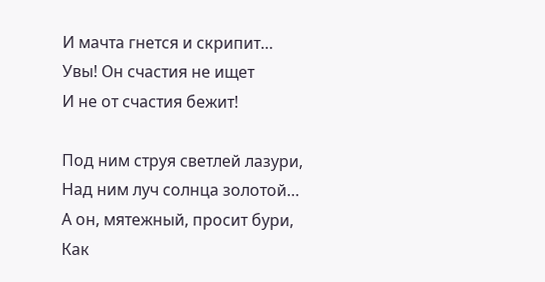И мачта гнется и скрипит…
Увы! Он счастия не ищет
И не от счастия бежит!

Под ним струя светлей лазури,
Над ним луч солнца золотой…
А он, мятежный, просит бури,
Как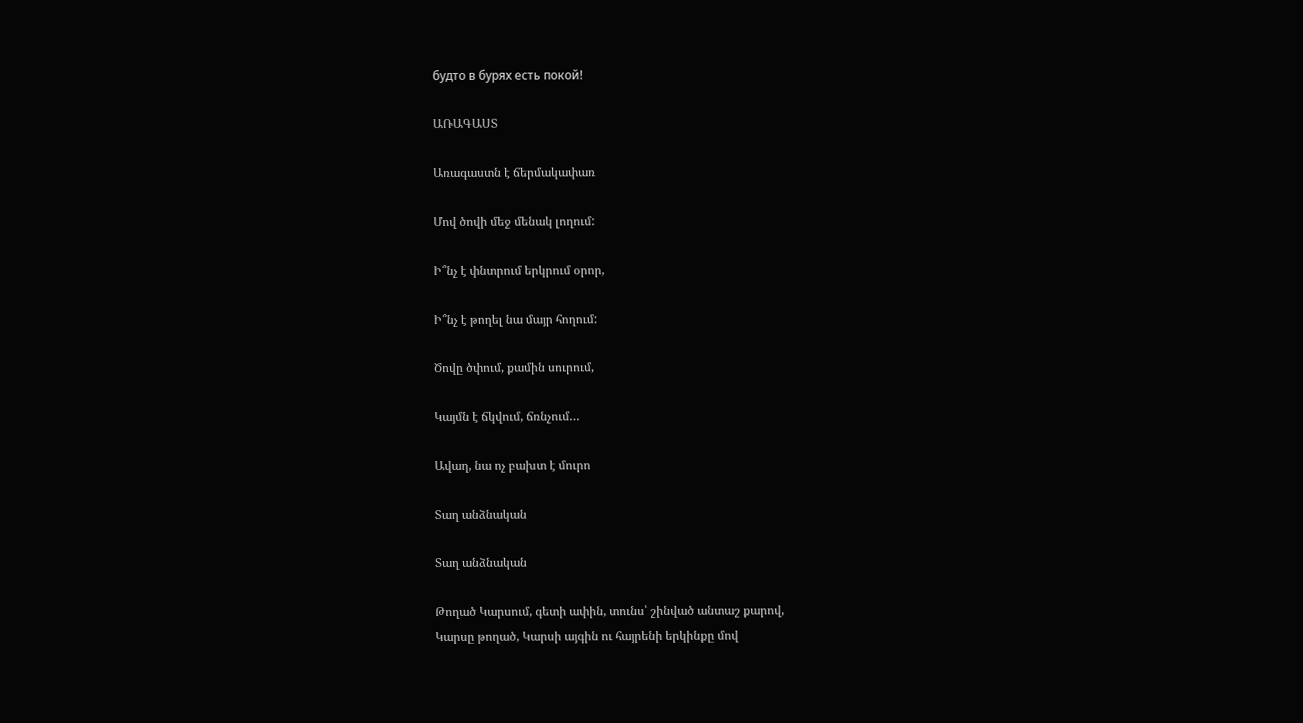будто в бурях есть покой!

ԱՌԱԳԱՍՏ

Առագաստն է ճերմակափառ

Մով ծովի մեջ մենակ լողում:

Ի՞նչ է փնտրում երկրում օրոր,

Ի՞նչ է թողել նա մայր հողում:

Ծովը ծփում, քամին սուրում,

Կայմն է ճկվում, ճռնչում…

Ավաղ, նա ոչ բախտ է մուրո

Տաղ անձնական

Տաղ անձնական

Թողած Կարսում, գետի ափին, տունս՝ շինված անտաշ քարով,
Կարսը թողած, Կարսի այգին ու հայրենի երկինքը մով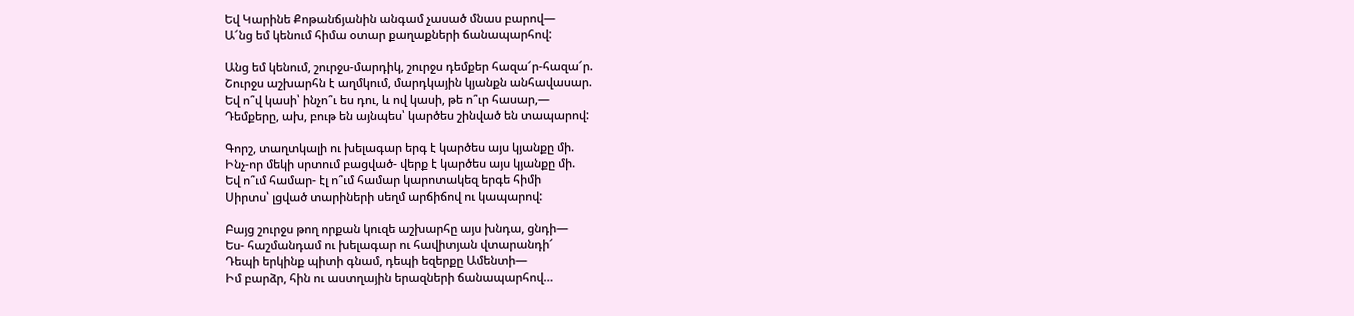Եվ Կարինե Քոթանճյանին անգամ չասած մնաս բարով―
Ա՜նց եմ կենում հիմա օտար քաղաքների ճանապարհով:

Անց եմ կենում, շուրջս-մարդիկ, շուրջս դեմքեր հազա՜ր-հազա՜ր.
Շուրջս աշխարհն է աղմկում, մարդկային կյանքն անհավասար.
Եվ ո՞վ կասի՝ ինչո՞ւ ես դու, և ով կասի, թե ո՞ւր հասար,―
Դեմքերը, ախ, բութ են այնպես՝ կարծես շինված են տապարով:

Գորշ, տաղտկալի ու խելագար երգ է կարծես այս կյանքը մի.
Ինչ-որ մեկի սրտում բացված- վերք է կարծես այս կյանքը մի.
Եվ ո՞ւմ համար- էլ ո՞ւմ համար կարոտակեզ երգե հիմի
Սիրտս՝ լցված տարիների սեղմ արճիճով ու կապարով:

Բայց շուրջս թող որքան կուզե աշխարհը այս խնդա, ցնդի―
Ես- հաշմանդամ ու խելագար ու հավիտյան վտարանդի՜
Դեպի երկինք պիտի գնամ, դեպի եզերքը Ամենտի―
Իմ բարձր, հին ու աստղային երազների ճանապարհով…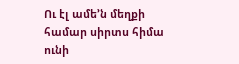Ու էլ ամե’ն մեղքի համար սիրտս հիմա ունի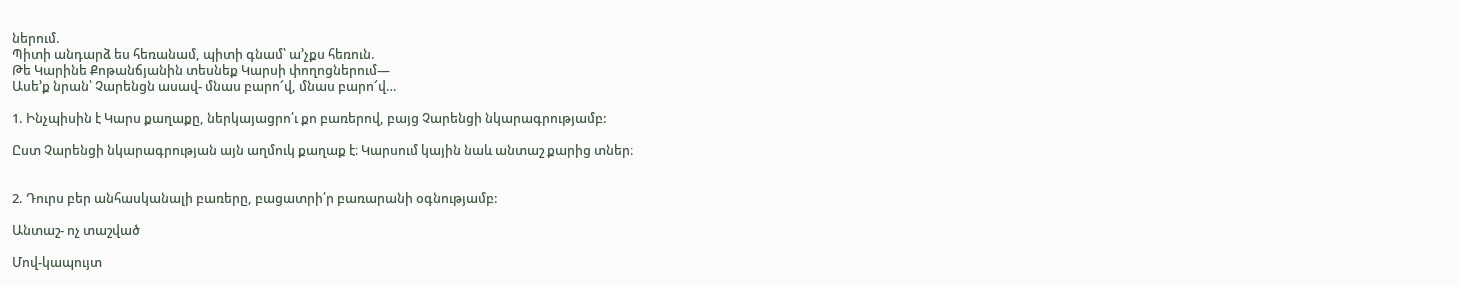ներում.
Պիտի անդարձ ես հեռանամ, պիտի գնամ՝ ա’չքս հեռուն.
Թե Կարինե Քոթանճյանին տեսնեք Կարսի փողոցներում―
Ասե’ք նրան՝ Չարենցն ասավ- մնաս բարո՜վ, մնաս բարո՜վ…

1. Ինչպիսին է Կարս քաղաքը, ներկայացրո՛ւ քո բառերով, բայց Չարենցի նկարագրությամբ:

Ըստ Չարենցի նկարագրության այն աղմուկ քաղաք է։ Կարսում կային նաև անտաշ քարից տներ։


2. Դուրս բեր անհասկանալի բառերը, բացատրի՛ր բառարանի օգնությամբ:

Անտաշ- ոչ տաշված

Մով-կապույտ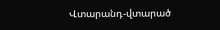Վտարանդ-վտարած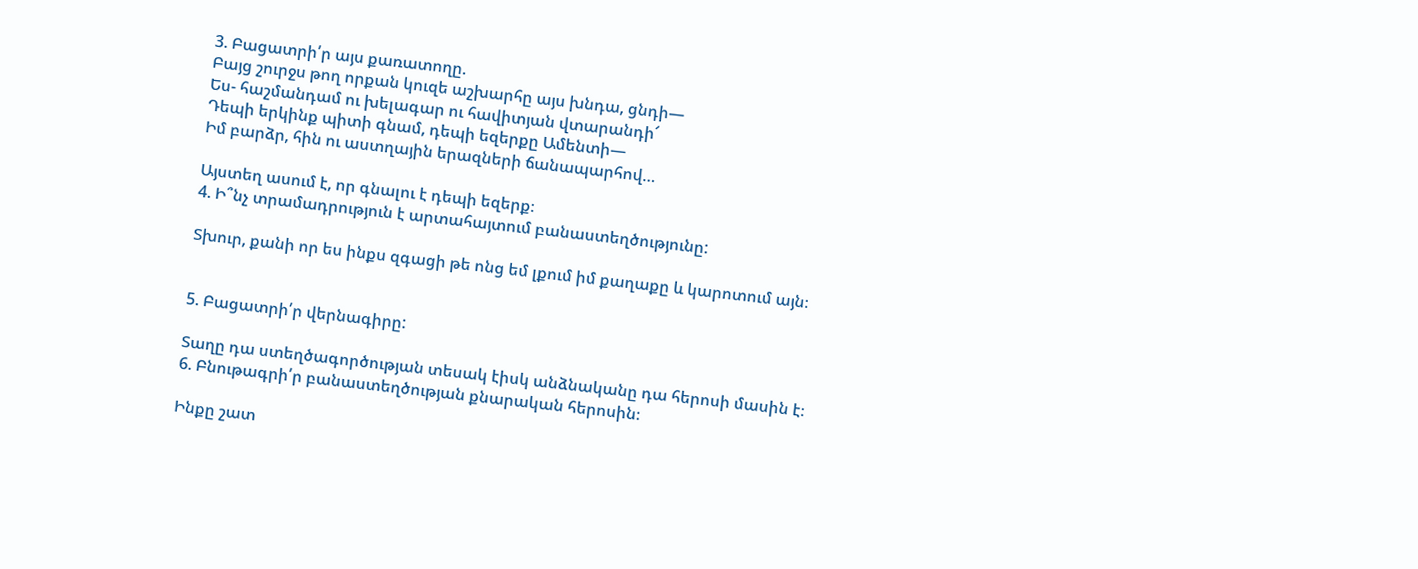3. Բացատրի՛ր այս քառատողը.
Բայց շուրջս թող որքան կուզե աշխարհը այս խնդա, ցնդի―
Ես- հաշմանդամ ու խելագար ու հավիտյան վտարանդի՜
Դեպի երկինք պիտի գնամ, դեպի եզերքը Ամենտի―
Իմ բարձր, հին ու աստղային երազների ճանապարհով…

Այստեղ ասում է, որ գնալու է դեպի եզերք։
4. Ի՞նչ տրամադրություն է արտահայտում բանաստեղծությունը:

Տխուր, քանի որ ես ինքս զգացի թե ոնց եմ լքում իմ քաղաքը և կարոտում այն։


5. Բացատրի՛ր վերնագիրը:

Տաղը դա ստեղծագործության տեսակ էիսկ անձնականը դա հերոսի մասին է։
6. Բնութագրի՛ր բանաստեղծության քնարական հերոսին։

Ինքը շատ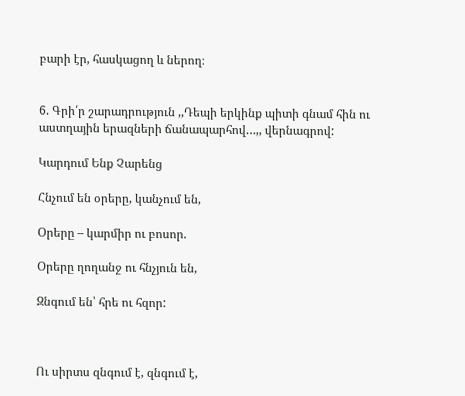բարի էր, հասկացող և ներող։


6. Գրի՛ր շարադրություն ,,Դեպի երկինք պիտի գնամ հին ու աստղային երազների ճանապարհով…,, վերնագրով:

Կարդում Ենք Չարենց

Հնչում են օրերը, կանչում են,

Օրերը – կարմիր ու բոսոր.

Օրերը ղողանջ ու հնչյուն են,

Զնգում են՝ հրե ու հզոր:



Ու սիրտս զնգում է, զնգում է,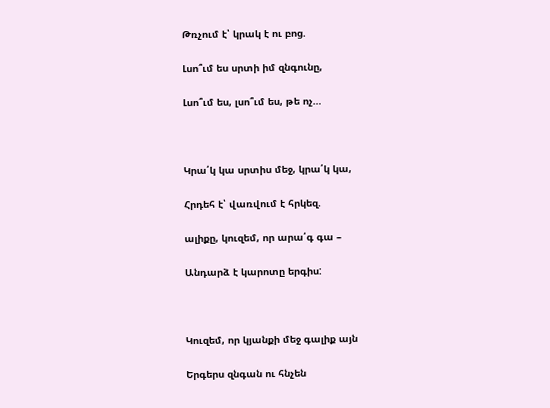Թռչում է՝ կրակ է ու բոց.

Լսո՞ւմ ես սրտի իմ զնգունը,

Լսո՞ւմ ես, լսո՞ւմ ես, թե ոչ…



Կրա՛կ կա սրտիս մեջ, կրա՛կ կա,

Հրդեհ է՝ վառվում է հրկեզ.

ալիքը, կուզեմ, որ արա՛գ գա –

Անդարձ է կարոտը երգիս:



Կուզեմ, որ կյանքի մեջ գալիք այն

Երգերս զնգան ու հնչեն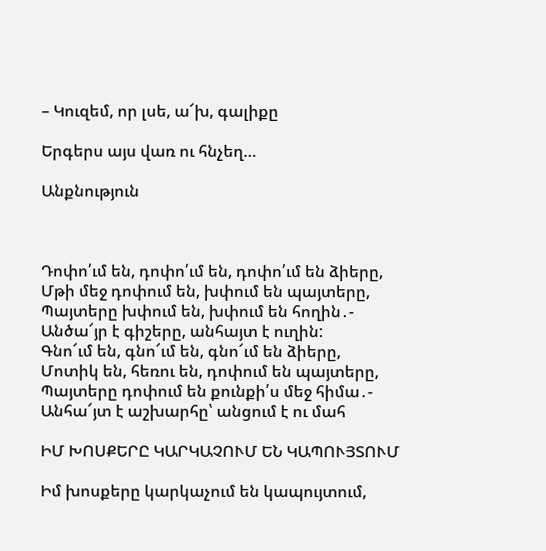– Կուզեմ, որ լսե, ա՜խ, գալիքը

Երգերս այս վառ ու հնչեղ…

Անքնություն



Դոփո՛ւմ են, դոփո՛ւմ են, դոփո՛ւմ են ձիերը,
Մթի մեջ դոփում են, խփում են պայտերը,
Պայտերը խփում են, խփում են հողին․-
Անծա՜յր է գիշերը, անհայտ է ուղին:
Գնո՜ւմ են, գնո՜ւմ են, գնո՜ւմ են ձիերը,
Մոտիկ են, հեռու են, դոփում են պայտերը,
Պայտերը դոփում են քունքի՛ս մեջ հիմա․-
Անհա՜յտ է աշխարհը՝ անցում է ու մահ

ԻՄ ԽՈՍՔԵՐԸ ԿԱՐԿԱՉՈՒՄ ԵՆ ԿԱՊՈՒՅՏՈՒՄ

Իմ խոսքերը կարկաչում են կապույտում,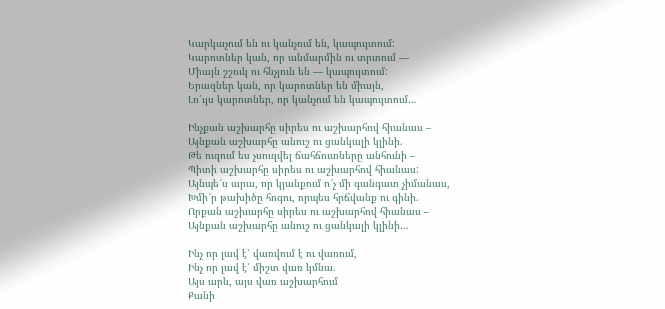Կարկաչում են ու կանչում են, կապույտում:
Կարոտներ կան, որ անմարմին ու տրտում —
Միայն շշուկ ու հնչյուն են — կապույտում:
Երազներ կան, որ կարոտներ են միայն,
Լո՛ւյս կարոտներ, որ կանչում են կապույտում…

Ինչքան աշխարհը սիրես ու աշխարհով հիանաս –
Այնքան աշխարհը անուշ ու ցանկալի կլինի.
Թե ուզում ես չսուզվել ճահճուտները անհունի –
Պիտի աշխարհը սիրես ու աշխարհով հիանաս:
Այնպե՜ս արա, որ կյանքում ո՜չ մի գանգատ չիմանաս,
Խմի՜ր թախիծը հոգու, որպես հրճվանք ու գինի.
Որքան աշխարհը սիրես ու աշխարհով հիանաս –
Այնքան աշխարհը անուշ ու ցանկալի կլինի…

Ինչ որ լավ է՝ վառվում է ու վառում,
Ինչ որ լավ է՝ միշտ վառ կմնա.
Այս արև, այս վառ աշխարհում
Քանի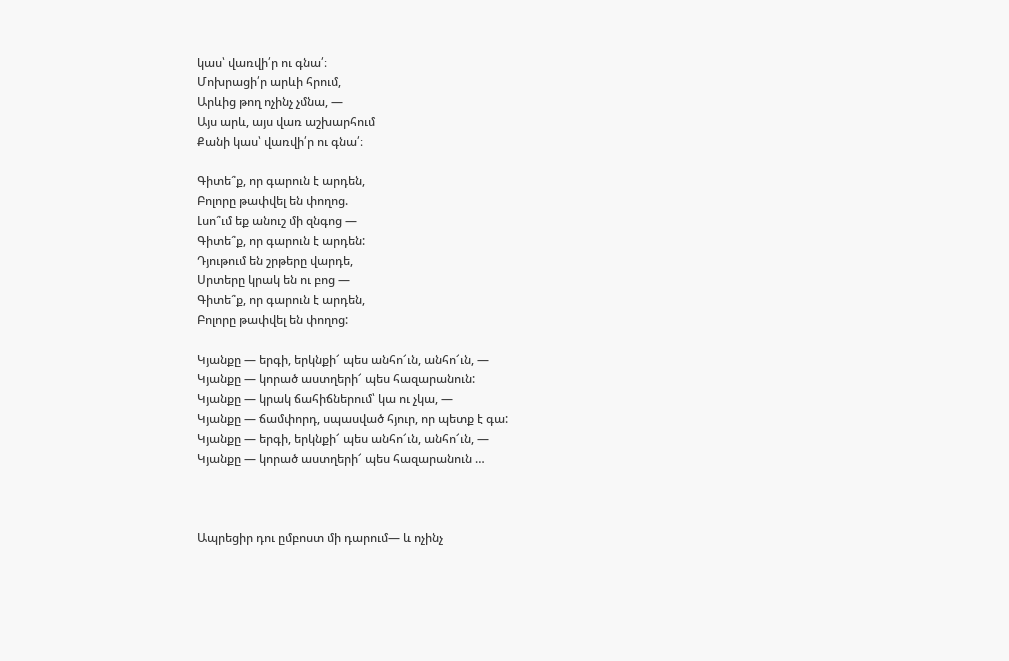կաս՝ վառվի՛ր ու գնա՛։
Մոխրացի՛ր արևի հրում,
Արևից թող ոչինչ չմնա, —
Այս արև, այս վառ աշխարհում
Քանի կաս՝ վառվի՛ր ու գնա՛։

Գիտե՞ք, որ գարուն է արդեն,
Բոլորը թափվել են փողոց.
Լսո՞ւմ եք անուշ մի զնգոց —
Գիտե՞ք, որ գարուն է արդեն:
Դյութում են շրթերը վարդե,
Սրտերը կրակ են ու բոց —
Գիտե՞ք, որ գարուն է արդեն,
Բոլորը թափվել են փողոց:

Կյանքը — երգի, երկնքի՜ պես անհո՜ւն, անհո՜ւն, —
Կյանքը — կորած աստղերի՜ պես հազարանուն:
Կյանքը — կրակ ճահիճներում՝ կա ու չկա, —
Կյանքը — ճամփորդ, սպասված հյուր, որ պետք է գա:
Կյանքը — երգի, երկնքի՜ պես անհո՜ւն, անհո՜ւն, —
Կյանքը — կորած աստղերի՜ պես հազարանուն …



Ապրեցիր դու ըմբոստ մի դարում— և ոչինչ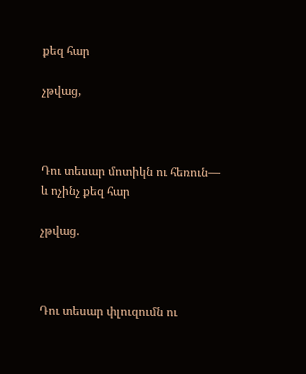քեզ հար

չթվաց,



Դու տեսար մոտիկն ու հեռուն— և ոչինչ քեզ հար

չթվաց.



Դու տեսար փլուզումն ու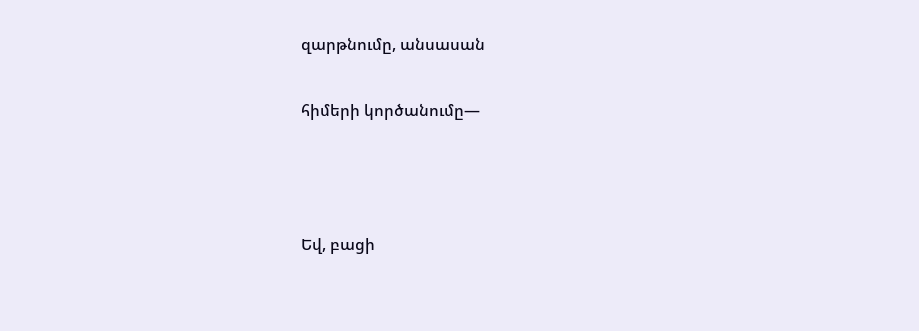զարթնումը, անսասան

հիմերի կործանումը—



Եվ, բացի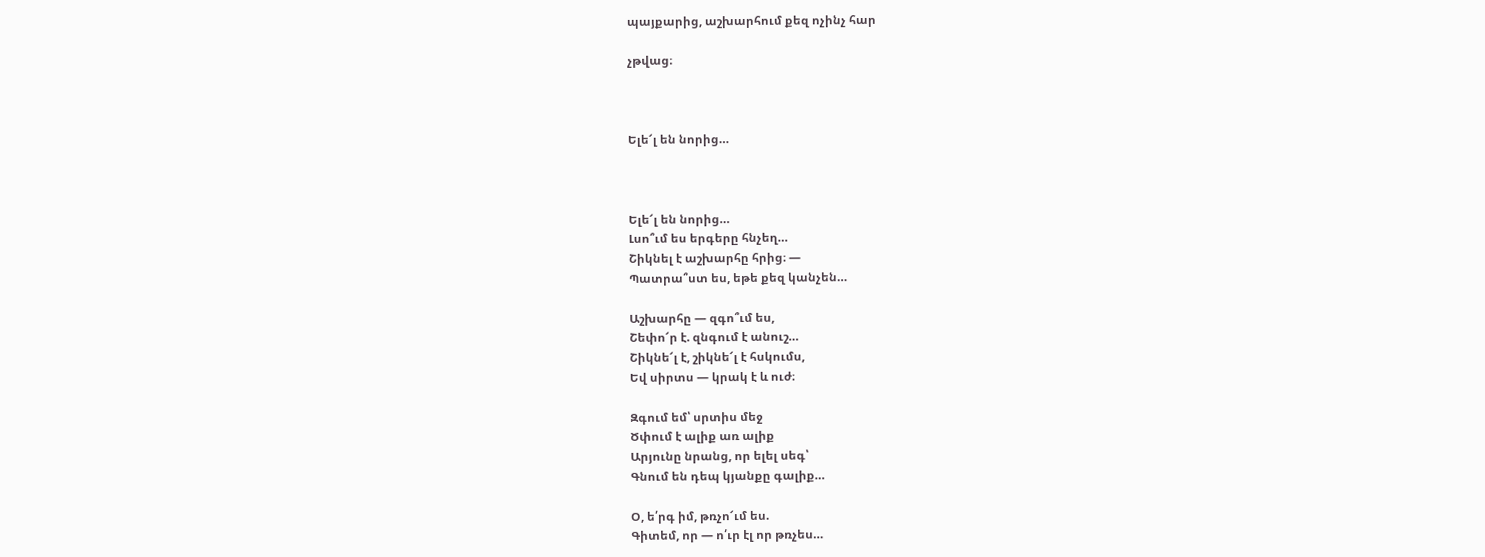պայքարից, աշխարհում քեզ ոչինչ հար

չթվաց։



Ելե՜լ են նորից…



Ելե՜լ են նորից…
Լսո՞ւմ ես երգերը հնչեղ…
Շիկնել է աշխարհը հրից։ —
Պատրա՞ստ ես, եթե քեզ կանչեն…

Աշխարհը — զգո՞ւմ ես,
Շեփո՜ր է. զնգում է անուշ…
Շիկնե՜լ է, շիկնե՜լ է հսկումս,
Եվ սիրտս — կրակ է և ուժ։

Զգում եմ՝ սրտիս մեջ
Ծփում է ալիք առ ալիք
Արյունը նրանց, որ ելել սեգ՝
Գնում են դեպ կյանքը գալիք…

Օ, ե՛րգ իմ, թռչո՜ւմ ես.
Գիտեմ, որ — ո՛ւր էլ որ թռչես…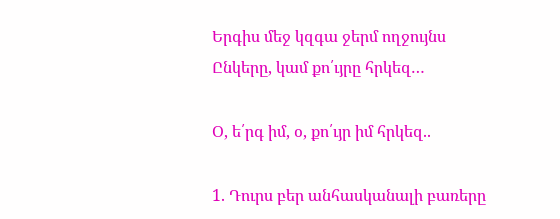Երգիս մեջ կզգա ջերմ ողջույնս
Ընկերը, կամ քո՛ւյրը հրկեզ…

Օ, ե՛րգ իմ, օ, քո՛ւյր իմ հրկեզ..

1. Դուրս բեր անհասկանալի բառերը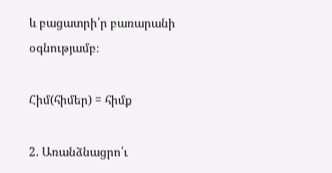և բացատրի՛ր բառարանի օգնությամբ։

Հիմ(հիմեր) = հիմք

2. Առանձնացրո՛ւ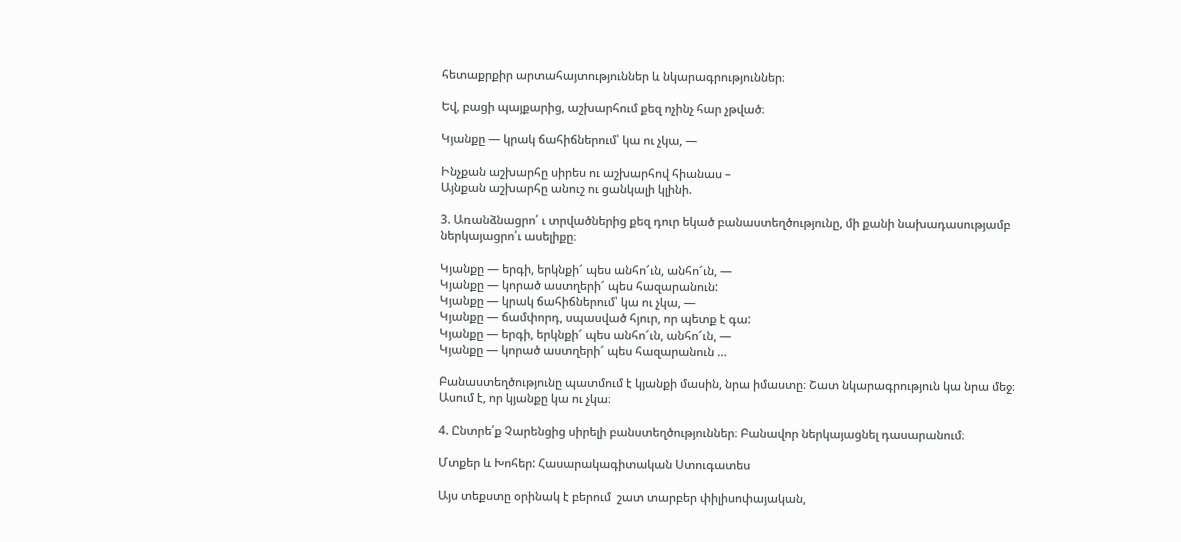հետաքրքիր արտահայտություններ և նկարագրություններ։

Եվ, բացի պայքարից, աշխարհում քեզ ոչինչ հար չթված։

Կյանքը — կրակ ճահիճներում՝ կա ու չկա, —

Ինչքան աշխարհը սիրես ու աշխարհով հիանաս –
Այնքան աշխարհը անուշ ու ցանկալի կլինի.

3. Առանձնացրո՛ ւ տրվածներից քեզ դուր եկած բանաստեղծությունը, մի քանի նախադասությամբ ներկայացրո՛ւ ասելիքը։

Կյանքը — երգի, երկնքի՜ պես անհո՜ւն, անհո՜ւն, —
Կյանքը — կորած աստղերի՜ պես հազարանուն:
Կյանքը — կրակ ճահիճներում՝ կա ու չկա, —
Կյանքը — ճամփորդ, սպասված հյուր, որ պետք է գա:
Կյանքը — երգի, երկնքի՜ պես անհո՜ւն, անհո՜ւն, —
Կյանքը — կորած աստղերի՜ պես հազարանուն …

Բանաստեղծությունը պատմում է կյանքի մասին, նրա իմաստը։ Շատ նկարագրություն կա նրա մեջ։ Ասում է, որ կյանքը կա ու չկա։

4. Ընտրե՛ք Չարենցից սիրելի բանստեղծություններ։ Բանավոր ներկայացնել դասարանում։

Մտքեր և Խոհեր: Հասարակագիտական Ստուգատես

Այս տեքստը օրինակ է բերում  շատ տարբեր փիլիսոփայական,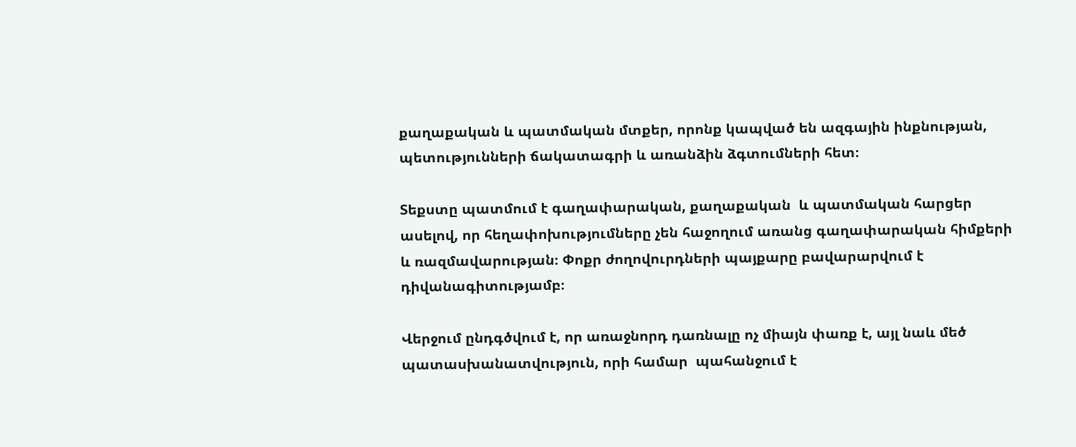քաղաքական և պատմական մտքեր, որոնք կապված են ազգային ինքնության, պետությունների ճակատագրի և առանձին ձգտումների հետ։

Տեքստը պատմում է գաղափարական, քաղաքական  և պատմական հարցեր ասելով, որ հեղափոխությումները չեն հաջողում առանց գաղափարական հիմքերի և ռազմավարության։ Փոքր ժողովուրդների պայքարը բավարարվում է դիվանագիտությամբ։

Վերջում ընդգծվում է, որ առաջնորդ դառնալը ոչ միայն փառք է, այլ նաև մեծ պատասխանատվություն, որի համար  պահանջում է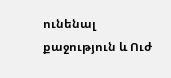ունենալ  քաջություն և Ուժ